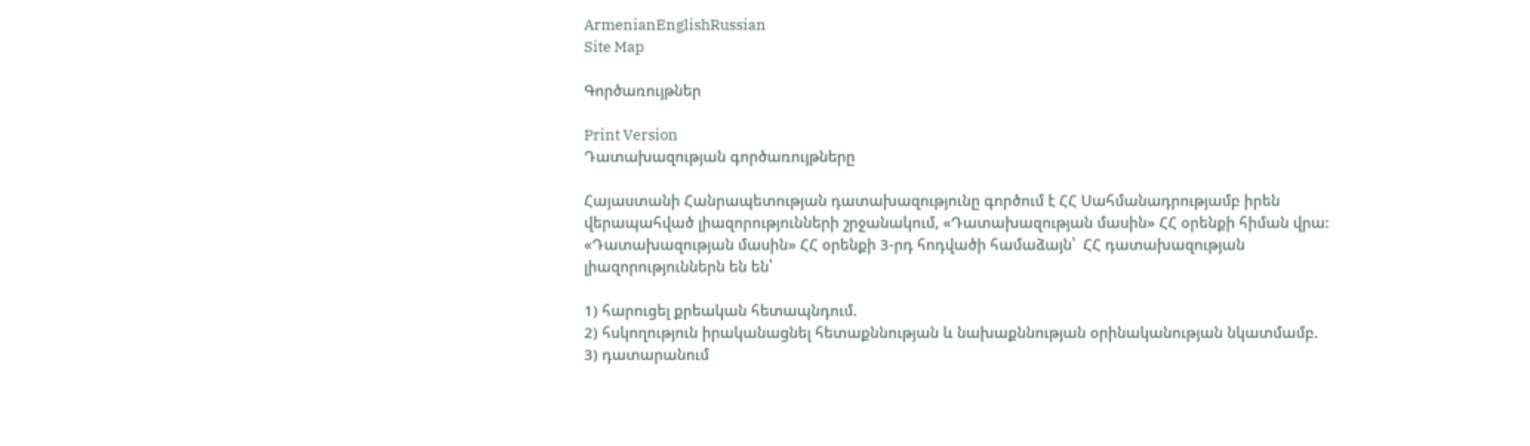ArmenianEnglishRussian
Site Map

Գործառույթներ

Print Version
Դատախազության գործառույթները

Հայաստանի Հանրապետության դատախազությունը գործում է ՀՀ Սահմանադրությամբ իրեն վերապահված լիազորությունների շրջանակում, «Դատախազության մասին» ՀՀ օրենքի հիման վրա:
«Դատախազության մասին» ՀՀ օրենքի 3-րդ հոդվածի համաձայն՝  ՀՀ դատախազության լիազորություններն են են՝

1) հարուցել քրեական հետապնդում.
2) հսկողություն իրականացնել հետաքննության և նախաքննության օրինականության նկատմամբ.
3) դատարանում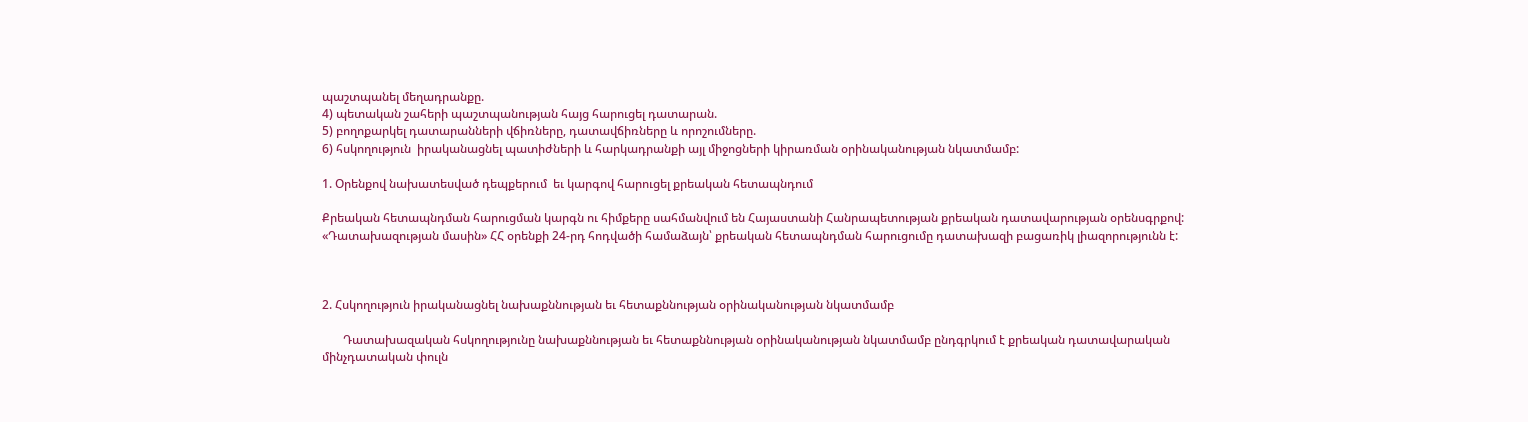պաշտպանել մեղադրանքը.
4) պետական շահերի պաշտպանության հայց հարուցել դատարան.
5) բողոքարկել դատարանների վճիռները, դատավճիռները և որոշումները.
6) հսկողություն  իրականացնել պատիժների և հարկադրանքի այլ միջոցների կիրառման օրինականության նկատմամբ:

1. Օրենքով նախատեսված դեպքերում  եւ կարգով հարուցել քրեական հետապնդում

Քրեական հետապնդման հարուցման կարգն ու հիմքերը սահմանվում են Հայաստանի Հանրապետության քրեական դատավարության օրենսգրքով:
«Դատախազության մասին» ՀՀ օրենքի 24-րդ հոդվածի համաձայն՝ քրեական հետապնդման հարուցումը դատախազի բացառիկ լիազորությունն է:



2. Հսկողություն իրականացնել նախաքննության եւ հետաքննության օրինականության նկատմամբ

       Դատախազական հսկողությունը նախաքննության եւ հետաքննության օրինականության նկատմամբ ընդգրկում է քրեական դատավարական մինչդատական փուլն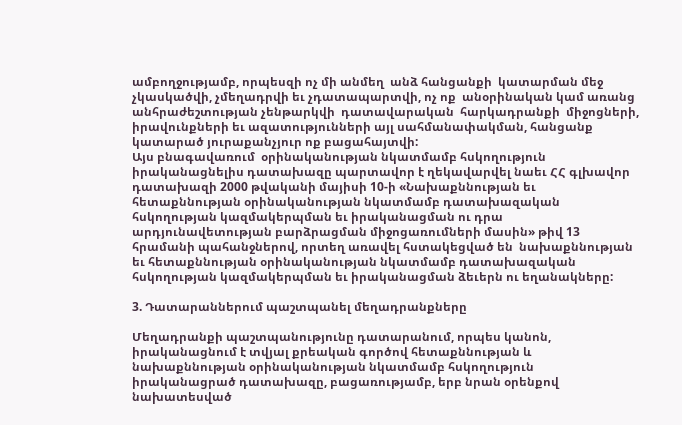ամբողջությամբ, որպեսզի ոչ մի անմեղ  անձ հանցանքի  կատարման մեջ չկասկածվի, չմեղադրվի եւ չդատապարտվի, ոչ ոք  անօրինական կամ առանց անհրաժեշտության չենթարկվի  դատավարական  հարկադրանքի  միջոցների, իրավունքների եւ ազատությունների այլ սահմանափակման, հանցանք կատարած յուրաքանչյուր ոք բացահայտվի:
Այս բնագավառում  օրինականության նկատմամբ հսկողություն իրականացնելիս դատախազը պարտավոր է ղեկավարվել նաեւ ՀՀ գլխավոր դատախազի 2000 թվականի մայիսի 10-ի «Նախաքննության եւ հետաքննության օրինականության նկատմամբ դատախազական  հսկողության կազմակերպման եւ իրականացման ու դրա արդյունավետության բարձրացման միջոցառումների մասին» թիվ 13 հրամանի պահանջներով, որտեղ առավել հստակեցված են  նախաքննության եւ հետաքննության օրինականության նկատմամբ դատախազական հսկողության կազմակերպման եւ իրականացման ձեւերն ու եղանակները:

3. Դատարաններում պաշտպանել մեղադրանքները

Մեղադրանքի պաշտպանությունը դատարանում, որպես կանոն, իրականացնում է տվյալ քրեական գործով հետաքննության և նախաքննության օրինականության նկատմամբ հսկողություն իրականացրած դատախազը, բացառությամբ, երբ նրան օրենքով նախատեսված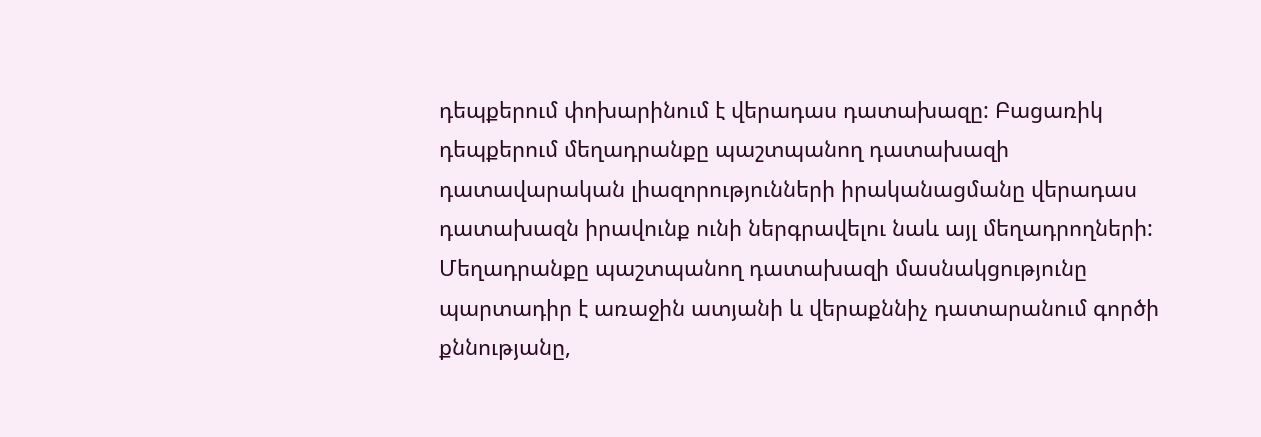դեպքերում փոխարինում է վերադաս դատախազը: Բացառիկ դեպքերում մեղադրանքը պաշտպանող դատախազի դատավարական լիազորությունների իրականացմանը վերադաս դատախազն իրավունք ունի ներգրավելու նաև այլ մեղադրողների:
Մեղադրանքը պաշտպանող դատախազի մասնակցությունը պարտադիր է առաջին ատյանի և վերաքննիչ դատարանում գործի քննությանը,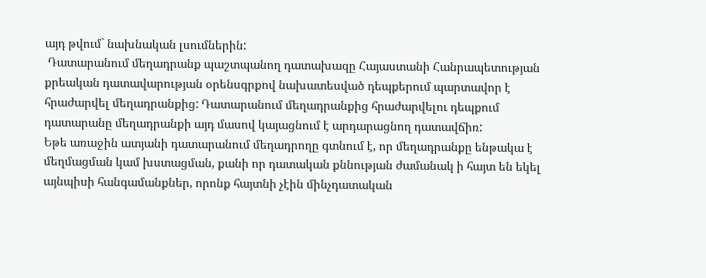այդ թվում` նախնական լսումներին:
 Դատարանում մեղադրանք պաշտպանող դատախազը Հայաստանի Հանրապետության քրեական դատավարության օրենսգրքով նախատեսված դեպքերում պարտավոր է հրաժարվել մեղադրանքից: Դատարանում մեղադրանքից հրաժարվելու դեպքում դատարանը մեղադրանքի այդ մասով կայացնում է արդարացնող դատավճիռ:
Եթե առաջին ատյանի դատարանում մեղադրողը գտնում է, որ մեղադրանքը ենթակա է մեղմացման կամ խստացման, քանի որ դատական քննության ժամանակ ի հայտ են եկել այնպիսի հանգամանքներ, որոնք հայտնի չէին մինչդատական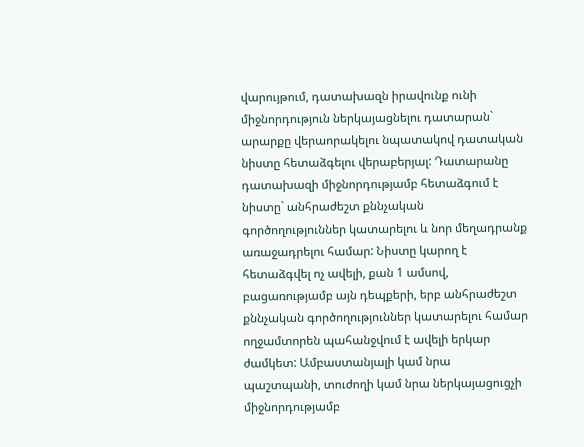վարույթում, դատախազն իրավունք ունի միջնորդություն ներկայացնելու դատարան` արարքը վերաորակելու նպատակով դատական նիստը հետաձգելու վերաբերյալ: Դատարանը դատախազի միջնորդությամբ հետաձգում է նիստը` անհրաժեշտ քննչական գործողություններ կատարելու և նոր մեղադրանք առաջադրելու համար: Նիստը կարող է հետաձգվել ոչ ավելի, քան 1 ամսով, բացառությամբ այն դեպքերի, երբ անհրաժեշտ քննչական գործողություններ կատարելու համար ողջամտորեն պահանջվում է ավելի երկար ժամկետ: Ամբաստանյալի կամ նրա պաշտպանի, տուժողի կամ նրա ներկայացուցչի միջնորդությամբ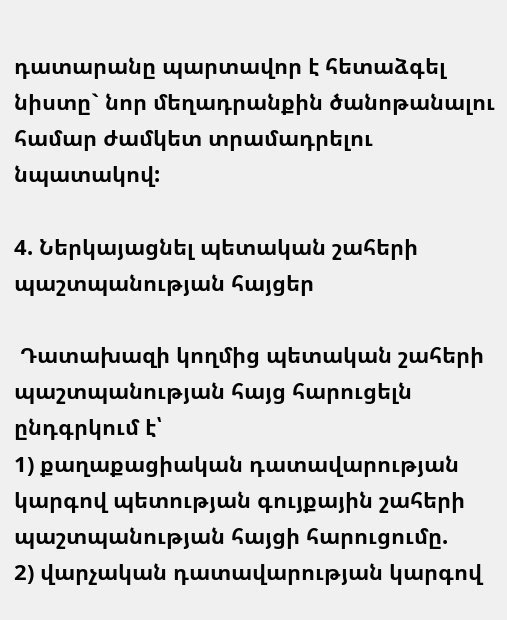դատարանը պարտավոր է հետաձգել նիստը` նոր մեղադրանքին ծանոթանալու համար ժամկետ տրամադրելու նպատակով:

4. Ներկայացնել պետական շահերի պաշտպանության հայցեր

 Դատախազի կողմից պետական շահերի պաշտպանության հայց հարուցելն ընդգրկում է՝
1) քաղաքացիական դատավարության կարգով պետության գույքային շահերի պաշտպանության հայցի հարուցումը.
2) վարչական դատավարության կարգով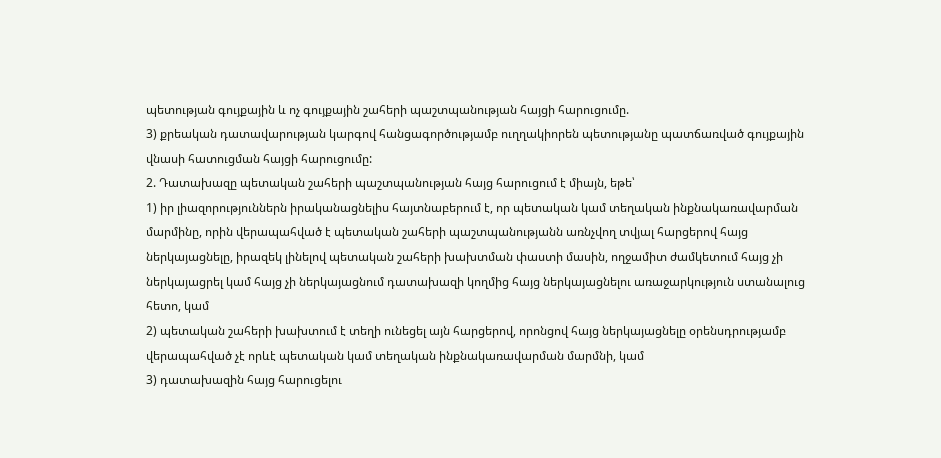պետության գույքային և ոչ գույքային շահերի պաշտպանության հայցի հարուցումը.
3) քրեական դատավարության կարգով հանցագործությամբ ուղղակիորեն պետությանը պատճառված գույքային վնասի հատուցման հայցի հարուցումը:
2. Դատախազը պետական շահերի պաշտպանության հայց հարուցում է միայն, եթե՝
1) իր լիազորություններն իրականացնելիս հայտնաբերում է, որ պետական կամ տեղական ինքնակառավարման մարմինը, որին վերապահված է պետական շահերի պաշտպանությանն առնչվող տվյալ հարցերով հայց ներկայացնելը, իրազեկ լինելով պետական շահերի խախտման փաստի մասին, ողջամիտ ժամկետում հայց չի ներկայացրել կամ հայց չի ներկայացնում դատախազի կողմից հայց ներկայացնելու առաջարկություն ստանալուց հետո, կամ
2) պետական շահերի խախտում է տեղի ունեցել այն հարցերով, որոնցով հայց ներկայացնելը օրենսդրությամբ վերապահված չէ որևէ պետական կամ տեղական ինքնակառավարման մարմնի, կամ
3) դատախազին հայց հարուցելու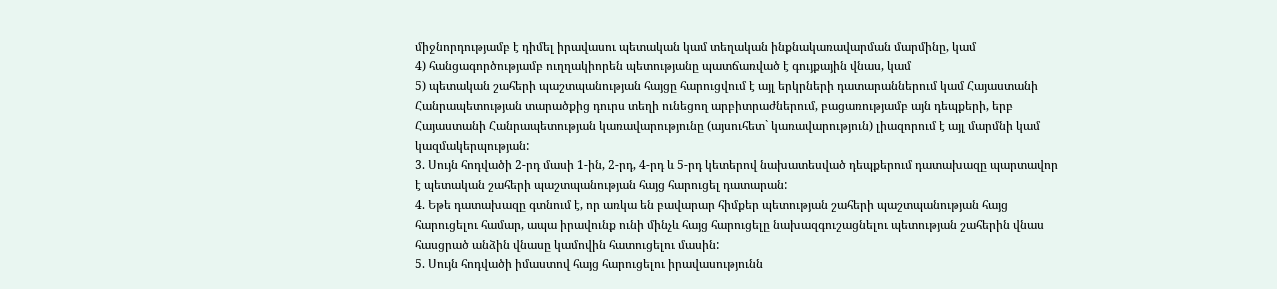միջնորդությամբ է դիմել իրավասու պետական կամ տեղական ինքնակառավարման մարմինը, կամ
4) հանցագործությամբ ուղղակիորեն պետությանը պատճառված է գույքային վնաս, կամ
5) պետական շահերի պաշտպանության հայցը հարուցվում է այլ երկրների դատարաններում կամ Հայաստանի Հանրապետության տարածքից դուրս տեղի ունեցող արբիտրաժներում, բացառությամբ այն դեպքերի, երբ Հայաստանի Հանրապետության կառավարությունը (այսուհետ` կառավարություն) լիազորում է այլ մարմնի կամ կազմակերպության:
3. Սույն հոդվածի 2-րդ մասի 1-ին, 2-րդ, 4-րդ և 5-րդ կետերով նախատեսված դեպքերում դատախազը պարտավոր է պետական շահերի պաշտպանության հայց հարուցել դատարան:
4. Եթե դատախազը գտնում է, որ առկա են բավարար հիմքեր պետության շահերի պաշտպանության հայց հարուցելու համար, ապա իրավունք ունի մինչև հայց հարուցելը նախազգուշացնելու պետության շահերին վնաս հասցրած անձին վնասը կամովին հատուցելու մասին:
5. Սույն հոդվածի իմաստով հայց հարուցելու իրավասությունն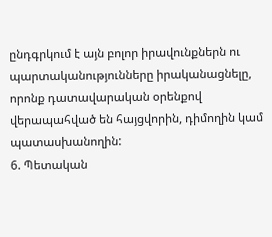ընդգրկում է այն բոլոր իրավունքներն ու պարտականությունները իրականացնելը, որոնք դատավարական օրենքով վերապահված են հայցվորին, դիմողին կամ պատասխանողին:
6. Պետական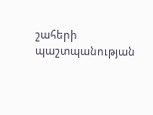շահերի պաշտպանության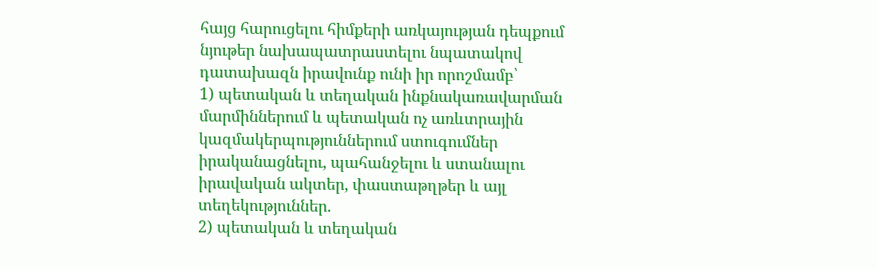հայց հարուցելու հիմքերի առկայության դեպքում նյութեր նախապատրաստելու նպատակով դատախազն իրավունք ունի իր որոշմամբ՝
1) պետական և տեղական ինքնակառավարման մարմիններում և պետական ոչ առևտրային կազմակերպություններում ստուգումներ իրականացնելու, պահանջելու և ստանալու իրավական ակտեր, փաստաթղթեր և այլ տեղեկություններ.
2) պետական և տեղական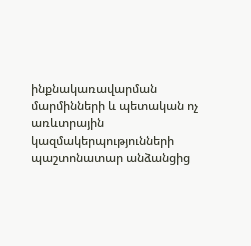ինքնակառավարման մարմինների և պետական ոչ առևտրային կազմակերպությունների պաշտոնատար անձանցից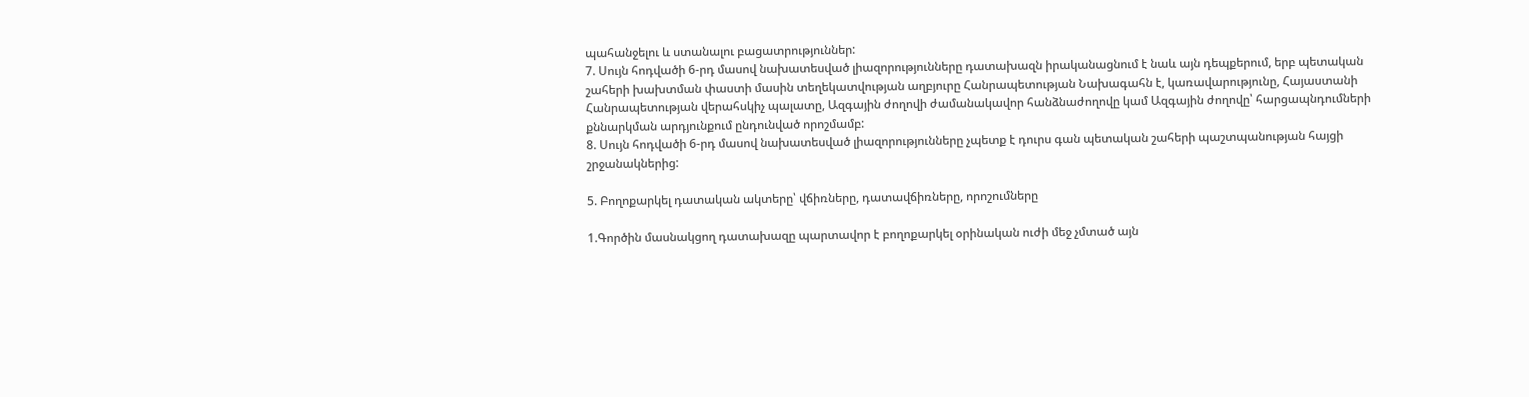պահանջելու և ստանալու բացատրություններ:
7. Սույն հոդվածի 6-րդ մասով նախատեսված լիազորությունները դատախազն իրականացնում է նաև այն դեպքերում, երբ պետական շահերի խախտման փաստի մասին տեղեկատվության աղբյուրը Հանրապետության Նախագահն է, կառավարությունը, Հայաստանի Հանրապետության վերահսկիչ պալատը, Ազգային ժողովի ժամանակավոր հանձնաժողովը կամ Ազգային ժողովը՝ հարցապնդումների քննարկման արդյունքում ընդունված որոշմամբ:
8. Սույն հոդվածի 6-րդ մասով նախատեսված լիազորությունները չպետք է դուրս գան պետական շահերի պաշտպանության հայցի շրջանակներից:

5. Բողոքարկել դատական ակտերը՝ վճիռները, դատավճիռները, որոշումները

1.Գործին մասնակցող դատախազը պարտավոր է բողոքարկել օրինական ուժի մեջ չմտած այն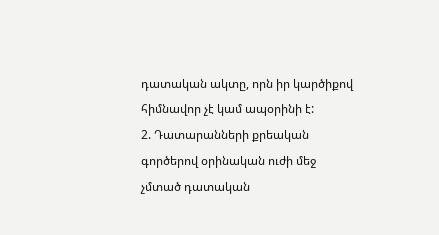դատական ակտը, որն իր կարծիքով հիմնավոր չէ կամ ապօրինի է:
2. Դատարանների քրեական գործերով օրինական ուժի մեջ չմտած դատական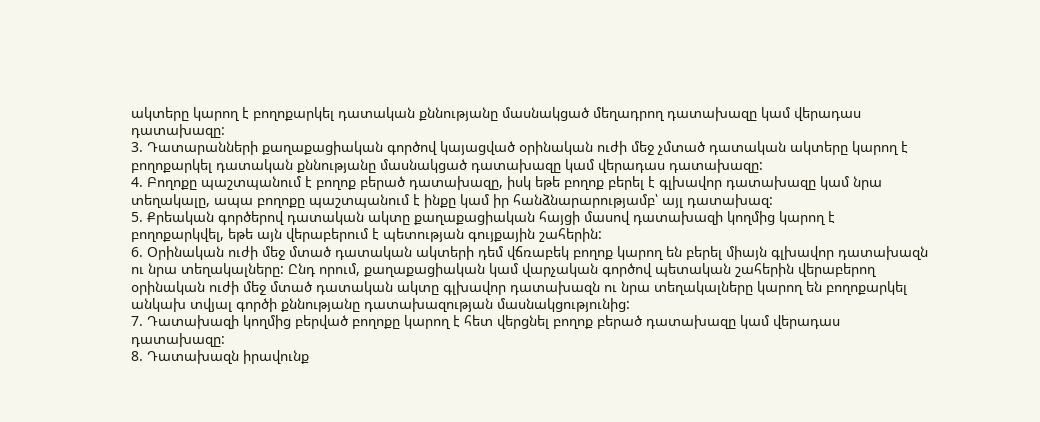ակտերը կարող է բողոքարկել դատական քննությանը մասնակցած մեղադրող դատախազը կամ վերադաս դատախազը:
3. Դատարանների քաղաքացիական գործով կայացված օրինական ուժի մեջ չմտած դատական ակտերը կարող է բողոքարկել դատական քննությանը մասնակցած դատախազը կամ վերադաս դատախազը:
4. Բողոքը պաշտպանում է բողոք բերած դատախազը, իսկ եթե բողոք բերել է գլխավոր դատախազը կամ նրա տեղակալը, ապա բողոքը պաշտպանում է ինքը կամ իր հանձնարարությամբ՝ այլ դատախազ:
5. Քրեական գործերով դատական ակտը քաղաքացիական հայցի մասով դատախազի կողմից կարող է բողոքարկվել, եթե այն վերաբերում է պետության գույքային շահերին:
6. Օրինական ուժի մեջ մտած դատական ակտերի դեմ վճռաբեկ բողոք կարող են բերել միայն գլխավոր դատախազն ու նրա տեղակալները: Ընդ որում, քաղաքացիական կամ վարչական գործով պետական շահերին վերաբերող օրինական ուժի մեջ մտած դատական ակտը գլխավոր դատախազն ու նրա տեղակալները կարող են բողոքարկել անկախ տվյալ գործի քննությանը դատախազության մասնակցությունից:
7. Դատախազի կողմից բերված բողոքը կարող է հետ վերցնել բողոք բերած դատախազը կամ վերադաս դատախազը:
8. Դատախազն իրավունք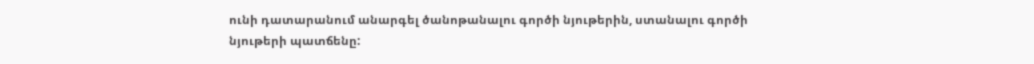ունի դատարանում անարգել ծանոթանալու գործի նյութերին, ստանալու գործի նյութերի պատճենը: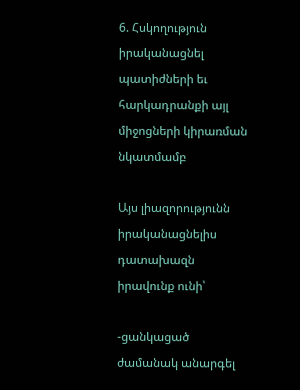6. Հսկողություն իրականացնել պատիժների եւ հարկադրանքի այլ միջոցների կիրառման նկատմամբ

Այս լիազորությունն իրականացնելիս դատախազն իրավունք ունի՝

-ցանկացած ժամանակ անարգել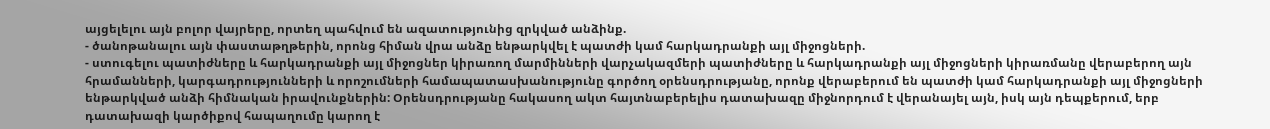այցելելու այն բոլոր վայրերը, որտեղ պահվում են ազատությունից զրկված անձինք.
- ծանոթանալու այն փաստաթղթերին, որոնց հիման վրա անձը ենթարկվել է պատժի կամ հարկադրանքի այլ միջոցների.
- ստուգելու պատիժները և հարկադրանքի այլ միջոցներ կիրառող մարմինների վարչակազմերի պատիժները և հարկադրանքի այլ միջոցների կիրառմանը վերաբերող այն հրամանների, կարգադրությունների և որոշումների համապատասխանությունը գործող օրենսդրությանը, որոնք վերաբերում են պատժի կամ հարկադրանքի այլ միջոցների ենթարկված անձի հիմնական իրավունքներին: Օրենսդրությանը հակասող ակտ հայտնաբերելիս դատախազը միջնորդում է վերանայել այն, իսկ այն դեպքերում, երբ դատախազի կարծիքով հապաղումը կարող է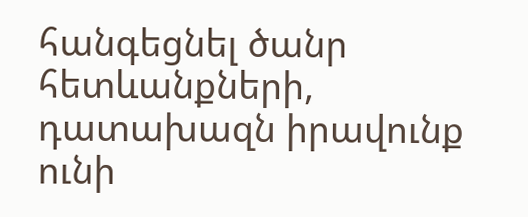հանգեցնել ծանր հետևանքների, դատախազն իրավունք ունի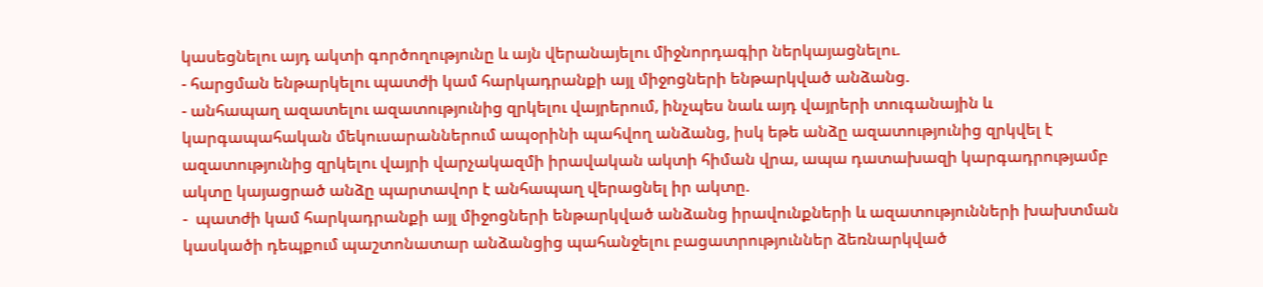կասեցնելու այդ ակտի գործողությունը և այն վերանայելու միջնորդագիր ներկայացնելու.
- հարցման ենթարկելու պատժի կամ հարկադրանքի այլ միջոցների ենթարկված անձանց.
- անհապաղ ազատելու ազատությունից զրկելու վայրերում, ինչպես նաև այդ վայրերի տուգանային և կարգապահական մեկուսարաններում ապօրինի պահվող անձանց, իսկ եթե անձը ազատությունից զրկվել է ազատությունից զրկելու վայրի վարչակազմի իրավական ակտի հիման վրա, ապա դատախազի կարգադրությամբ ակտը կայացրած անձը պարտավոր է անհապաղ վերացնել իր ակտը.
-  պատժի կամ հարկադրանքի այլ միջոցների ենթարկված անձանց իրավունքների և ազատությունների խախտման կասկածի դեպքում պաշտոնատար անձանցից պահանջելու բացատրություններ ձեռնարկված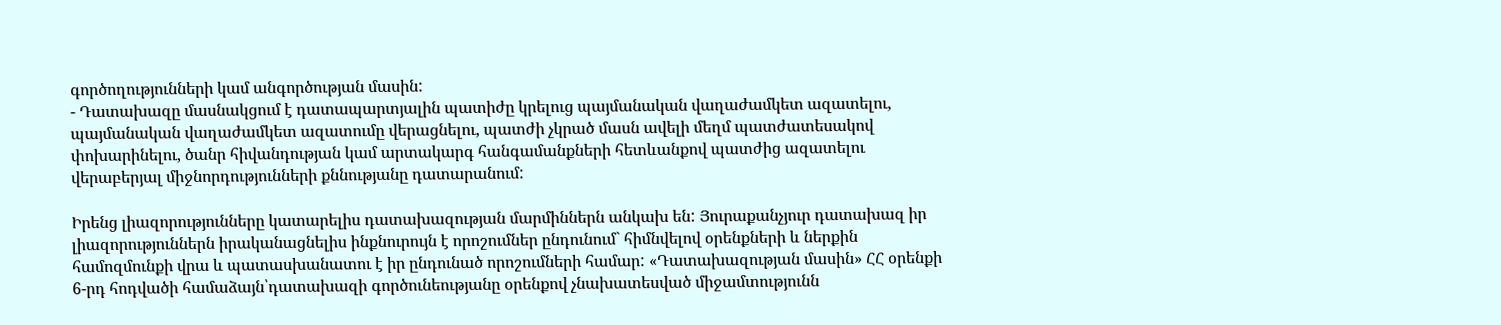գործողությունների կամ անգործության մասին:
- Դատախազը մասնակցում է դատապարտյալին պատիժը կրելուց պայմանական վաղաժամկետ ազատելու, պայմանական վաղաժամկետ ազատումը վերացնելու, պատժի չկրած մասն ավելի մեղմ պատժատեսակով փոխարինելու, ծանր հիվանդության կամ արտակարգ հանգամանքների հետևանքով պատժից ազատելու վերաբերյալ միջնորդությունների քննությանը դատարանում:

Իրենց լիազորությունները կատարելիս դատախազության մարմիններն անկախ են: Յուրաքանչյուր դատախազ իր լիազորություններն իրականացնելիս ինքնուրույն է որոշումներ ընդունում` հիմնվելով օրենքների և ներքին համոզմունքի վրա և պատասխանատու է իր ընդունած որոշումների համար: «Դատախազության մասին» ՀՀ օրենքի 6-րդ հոդվածի համաձայն՝դատախազի գործունեությանը օրենքով չնախատեսված միջամտությունն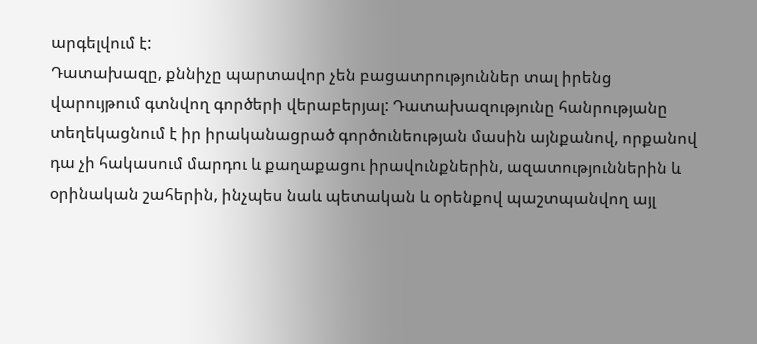արգելվում է:
Դատախազը, քննիչը պարտավոր չեն բացատրություններ տալ իրենց վարույթում գտնվող գործերի վերաբերյալ: Դատախազությունը հանրությանը տեղեկացնում է իր իրականացրած գործունեության մասին այնքանով, որքանով դա չի հակասում մարդու և քաղաքացու իրավունքներին, ազատություններին և օրինական շահերին, ինչպես նաև պետական և օրենքով պաշտպանվող այլ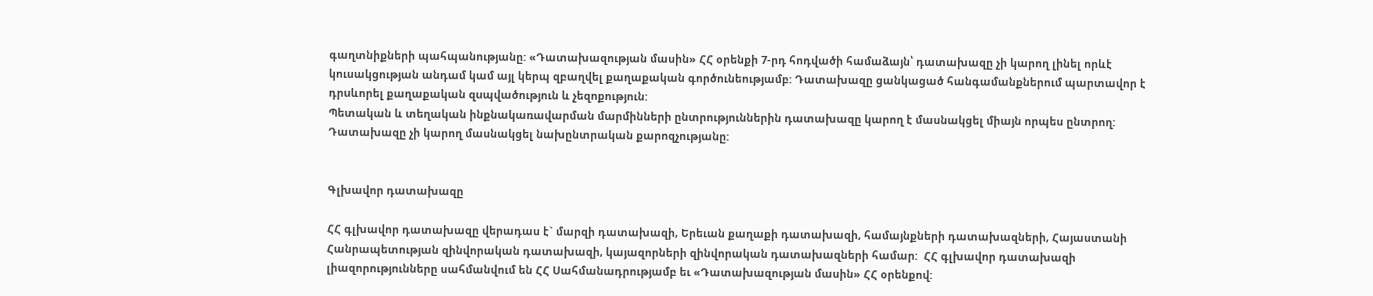գաղտնիքների պահպանությանը: «Դատախազության մասին» ՀՀ օրենքի 7-րդ հոդվածի համաձայն՝ դատախազը չի կարող լինել որևէ կուսակցության անդամ կամ այլ կերպ զբաղվել քաղաքական գործունեությամբ: Դատախազը ցանկացած հանգամանքներում պարտավոր է դրuևորել քաղաքական զuպվածություն և չեզոքություն:
Պետական և տեղական ինքնակառավարման մարմինների ընտրություններին դատախազը կարող է մասնակցել միայն որպես ընտրող: Դատախազը չի կարող մասնակցել նախընտրական քարոզչությանը:


Գլխավոր դատախազը

ՀՀ գլխավոր դատախազը վերադաս է` մարզի դատախազի, Երեւան քաղաքի դատախազի, համայնքների դատախազների, Հայաստանի Հանրապետության զինվորական դատախազի, կայազորների զինվորական դատախազների համար:  ՀՀ գլխավոր դատախազի լիազորությունները սահմանվում են ՀՀ Սահմանադրությամբ եւ «Դատախազության մասին» ՀՀ օրենքով: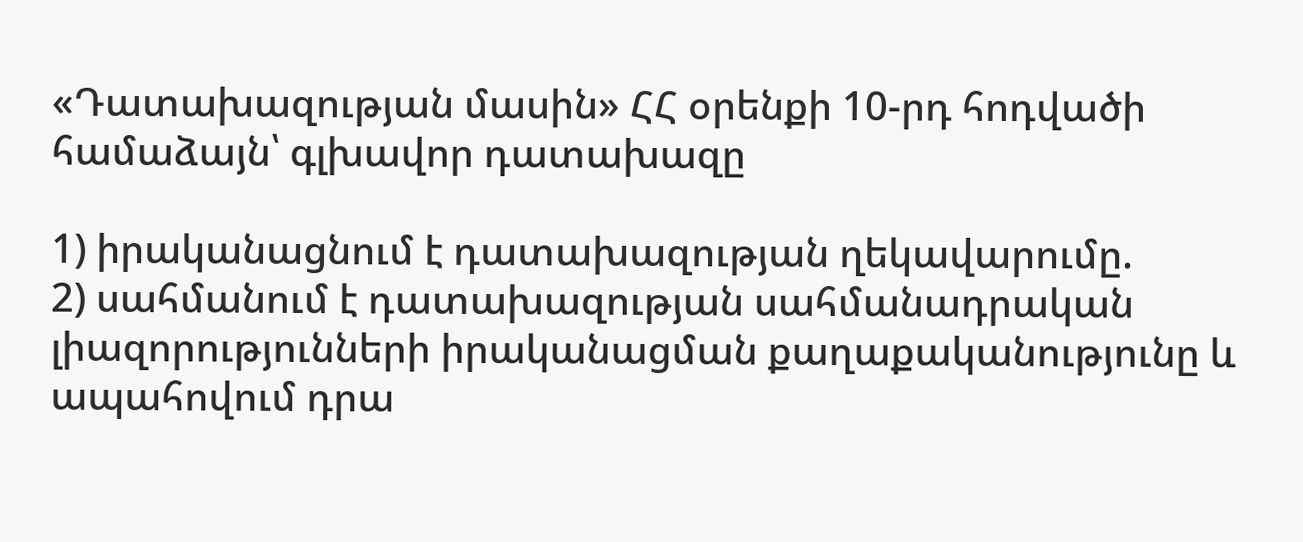«Դատախազության մասին» ՀՀ օրենքի 10-րդ հոդվածի համաձայն՝ գլխավոր դատախազը

1) իրականացնում է դատախազության ղեկավարումը.
2) սահմանում է դատախազության սահմանադրական լիազորությունների իրականացման քաղաքականությունը և ապահովում դրա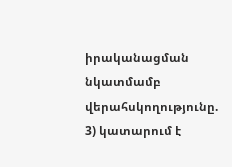իրականացման նկատմամբ վերահսկողությունը.
3) կատարում է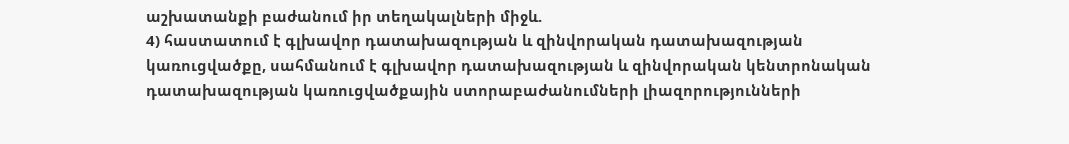աշխատանքի բաժանում իր տեղակալների միջև.
4) հաստատում է գլխավոր դատախազության և զինվորական դատախազության կառուցվածքը, սահմանում է գլխավոր դատախազության և զինվորական կենտրոնական դատախազության կառուցվածքային ստորաբաժանումների լիազորությունների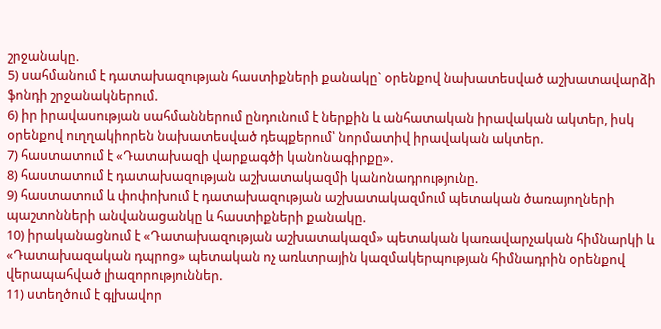շրջանակը.
5) սահմանում է դատախազության հաստիքների քանակը` օրենքով նախատեսված աշխատավարձի ֆոնդի շրջանակներում.
6) իր իրավասության սահմաններում ընդունում է ներքին և անհատական իրավական ակտեր, իսկ օրենքով ուղղակիորեն նախատեսված դեպքերում՝ նորմատիվ իրավական ակտեր.
7) հաստատում է «Դատախազի վարքագծի կանոնագիրքը».
8) հաստատում է դատախազության աշխատակազմի կանոնադրությունը.
9) հաստատում և փոփոխում է դատախազության աշխատակազմում պետական ծառայողների պաշտոնների անվանացանկը և հաuտիքների քանակը.
10) իրականացնում է «Դատախազության աշխատակազմ» պետական կառավարչական հիմնարկի և «Դատախազական դպրոց» պետական ոչ առևտրային կազմակերպության հիմնադրին օրենքով վերապահված լիազորություններ.
11) ստեղծում է գլխավոր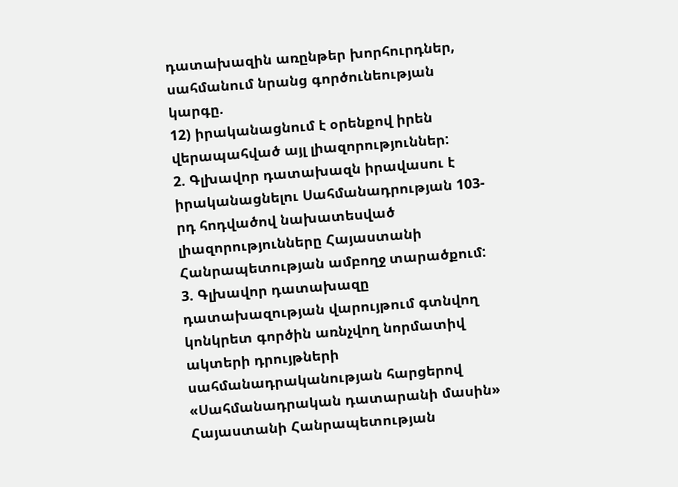դատախազին առընթեր խորհուրդներ, սահմանում նրանց գործունեության կարգը.
12) իրականացնում է օրենքով իրեն վերապահված այլ լիազորություններ:
2. Գլխավոր դատախազն իրավասու է իրականացնելու Սահմանադրության 103-րդ հոդվածով նախատեսված լիազորությունները Հայաստանի Հանրապետության ամբողջ տարածքում:
3. Գլխավոր դատախազը դատախազության վարույթում գտնվող կոնկրետ գործին առնչվող նորմատիվ ակտերի դրույթների սահմանադրականության հարցերով «Սահմանադրական դատարանի մասին» Հայաստանի Հանրապետության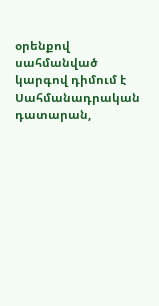օրենքով սահմանված կարգով դիմում է Սահմանադրական դատարան,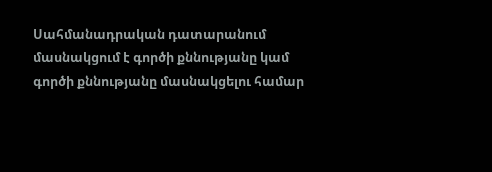Սահմանադրական դատարանում մասնակցում է գործի քննությանը կամ գործի քննությանը մասնակցելու համար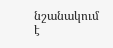նշանակում է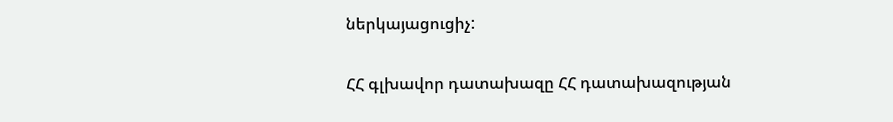ներկայացուցիչ:

ՀՀ գլխավոր դատախազը ՀՀ դատախազության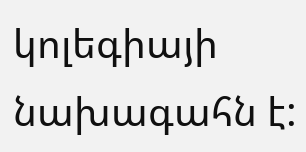կոլեգիայի նախագահն է: